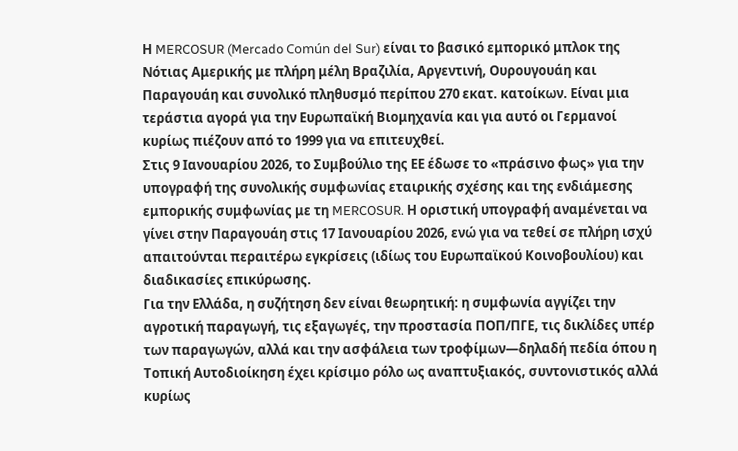Η MERCOSUR (Mercado Común del Sur) είναι το βασικό εμπορικό μπλοκ της Νότιας Αμερικής με πλήρη μέλη Βραζιλία, Αργεντινή, Ουρουγουάη και Παραγουάη και συνολικό πληθυσμό περίπου 270 εκατ. κατοίκων. Είναι μια τεράστια αγορά για την Ευρωπαϊκή Βιομηχανία και για αυτό οι Γερμανοί κυρίως πιέζουν από το 1999 για να επιτευχθεί.
Στις 9 Ιανουαρίου 2026, το Συμβούλιο της ΕΕ έδωσε το «πράσινο φως» για την υπογραφή της συνολικής συμφωνίας εταιρικής σχέσης και της ενδιάμεσης εμπορικής συμφωνίας με τη MERCOSUR. Η οριστική υπογραφή αναμένεται να γίνει στην Παραγουάη στις 17 Ιανουαρίου 2026, ενώ για να τεθεί σε πλήρη ισχύ απαιτούνται περαιτέρω εγκρίσεις (ιδίως του Ευρωπαϊκού Κοινοβουλίου) και διαδικασίες επικύρωσης.
Για την Ελλάδα, η συζήτηση δεν είναι θεωρητική: η συμφωνία αγγίζει την αγροτική παραγωγή, τις εξαγωγές, την προστασία ΠΟΠ/ΠΓΕ, τις δικλίδες υπέρ των παραγωγών, αλλά και την ασφάλεια των τροφίμων—δηλαδή πεδία όπου η Τοπική Αυτοδιοίκηση έχει κρίσιμο ρόλο ως αναπτυξιακός, συντονιστικός αλλά κυρίως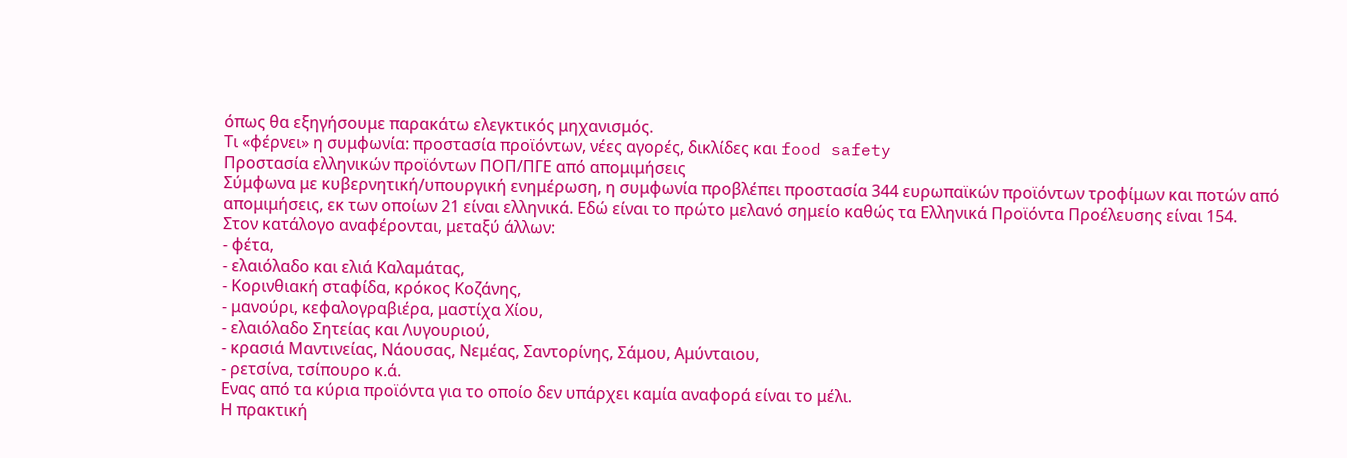όπως θα εξηγήσουμε παρακάτω ελεγκτικός μηχανισμός.
Τι «φέρνει» η συμφωνία: προστασία προϊόντων, νέες αγορές, δικλίδες και food safety
Προστασία ελληνικών προϊόντων ΠΟΠ/ΠΓΕ από απομιμήσεις
Σύμφωνα με κυβερνητική/υπουργική ενημέρωση, η συμφωνία προβλέπει προστασία 344 ευρωπαϊκών προϊόντων τροφίμων και ποτών από απομιμήσεις, εκ των οποίων 21 είναι ελληνικά. Εδώ είναι το πρώτο μελανό σημείο καθώς τα Ελληνικά Προϊόντα Προέλευσης είναι 154.
Στον κατάλογο αναφέρονται, μεταξύ άλλων:
- φέτα,
- ελαιόλαδο και ελιά Καλαμάτας,
- Κορινθιακή σταφίδα, κρόκος Κοζάνης,
- μανούρι, κεφαλογραβιέρα, μαστίχα Χίου,
- ελαιόλαδο Σητείας και Λυγουριού,
- κρασιά Μαντινείας, Νάουσας, Νεμέας, Σαντορίνης, Σάμου, Αμύνταιου,
- ρετσίνα, τσίπουρο κ.ά.
Ενας από τα κύρια προϊόντα για το οποίο δεν υπάρχει καμία αναφορά είναι το μέλι.
Η πρακτική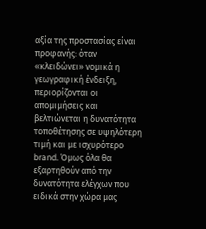αξία της προστασίας είναι προφανής: όταν «κλειδώνει» νομικά η γεωγραφική ένδειξη, περιορίζονται οι απομιμήσεις και βελτιώνεται η δυνατότητα τοποθέτησης σε υψηλότερη τιμή και με ισχυρότερο brand. Όμως όλα θα εξαρτηθούν από την δυνατότητα ελέγχων που ειδικά στην χώρα μας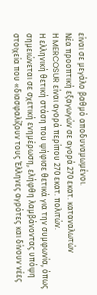είναι σε μεγάλο βαθμό αποδυναμωμένοι.
Νέα προοπτική εξαγωγών σε αγορά 270 εκατ. καταναλωτών
Η MERCOSUR είναι αγορά περίπου 270 εκατ. πολιτών.
Η ελληνική θετική στάση που ψήφισε θετικά για την συμφωνία, όπως σημειώνεται σε σχετική ενημέρωση, ελήφθη λαμβάνοντας υπόψη στοιχεία που «διασφαλίζουν τους Έλληνες αγρότες και δίνουν νέες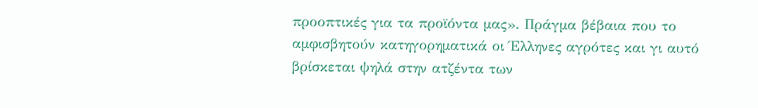προοπτικές για τα προϊόντα μας». Πράγμα βέβαια που το αμφισβητούν κατηγορηματικά οι Έλληνες αγρότες και γι αυτό βρίσκεται ψηλά στην ατζέντα των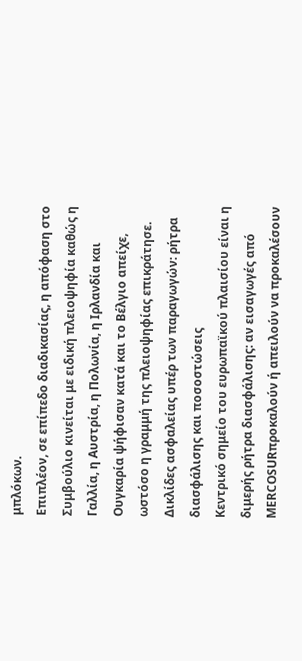μπλόκων.
Επιπλέον, σε επίπεδο διαδικασίας, η απόφαση στο Συμβούλιο κινείται με ειδική πλειοψηφία καθώς η Γαλλία, η Αυστρία, η Πολωνία, η Ιρλανδία και Ουγκαρία ψήφισαν κατά και το Βέλγιο απείχε, ωστόσο η γραμμή της πλειοψηφίας επικράτησε.
Δικλίδες ασφαλείας υπέρ των παραγωγών: ρήτρα διασφάλισης και ποσοστώσεις
Κεντρικό σημείο του ευρωπαϊκού πλαισίου είναι η διμερής ρήτρα διασφάλισης: αν εισαγωγές από MERCOSURπροκαλούν ή απειλούν να προκαλέσουν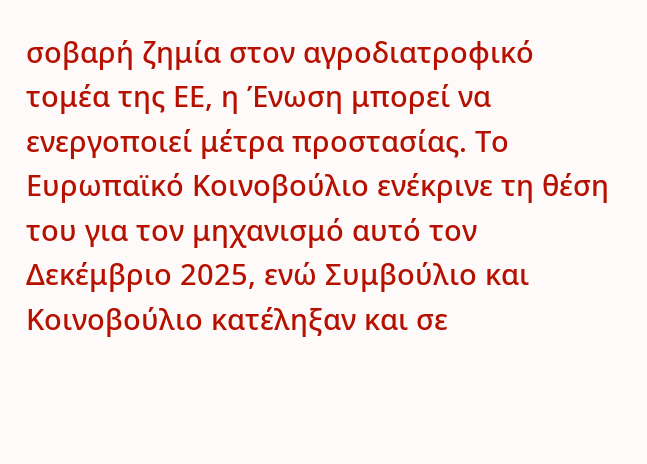σοβαρή ζημία στον αγροδιατροφικό τομέα της ΕΕ, η Ένωση μπορεί να ενεργοποιεί μέτρα προστασίας. Το Ευρωπαϊκό Κοινοβούλιο ενέκρινε τη θέση του για τον μηχανισμό αυτό τον Δεκέμβριο 2025, ενώ Συμβούλιο και Κοινοβούλιο κατέληξαν και σε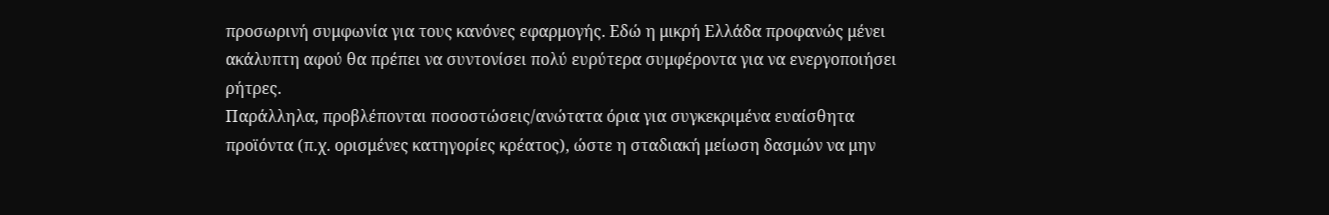προσωρινή συμφωνία για τους κανόνες εφαρμογής. Εδώ η μικρή Ελλάδα προφανώς μένει ακάλυπτη αφού θα πρέπει να συντονίσει πολύ ευρύτερα συμφέροντα για να ενεργοποιήσει ρήτρες.
Παράλληλα, προβλέπονται ποσοστώσεις/ανώτατα όρια για συγκεκριμένα ευαίσθητα προϊόντα (π.χ. ορισμένες κατηγορίες κρέατος), ώστε η σταδιακή μείωση δασμών να μην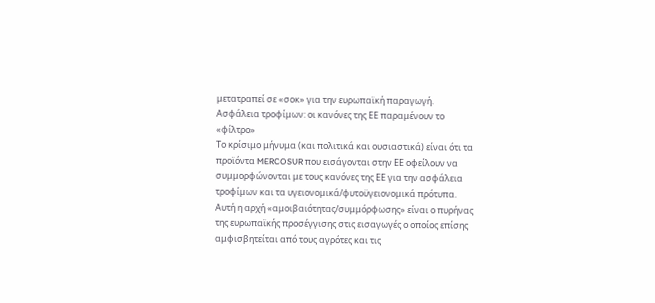μετατραπεί σε «σοκ» για την ευρωπαϊκή παραγωγή.
Ασφάλεια τροφίμων: οι κανόνες της ΕΕ παραμένουν το «φίλτρο»
Το κρίσιμο μήνυμα (και πολιτικά και ουσιαστικά) είναι ότι τα προϊόντα MERCOSUR που εισάγονται στην ΕΕ οφείλουν να συμμορφώνονται με τους κανόνες της ΕΕ για την ασφάλεια τροφίμων και τα υγειονομικά/φυτοϋγειονομικά πρότυπα. Αυτή η αρχή «αμοιβαιότητας/συμμόρφωσης» είναι ο πυρήνας της ευρωπαϊκής προσέγγισης στις εισαγωγές ο οποίος επίσης αμφισβητείται από τους αγρότες και τις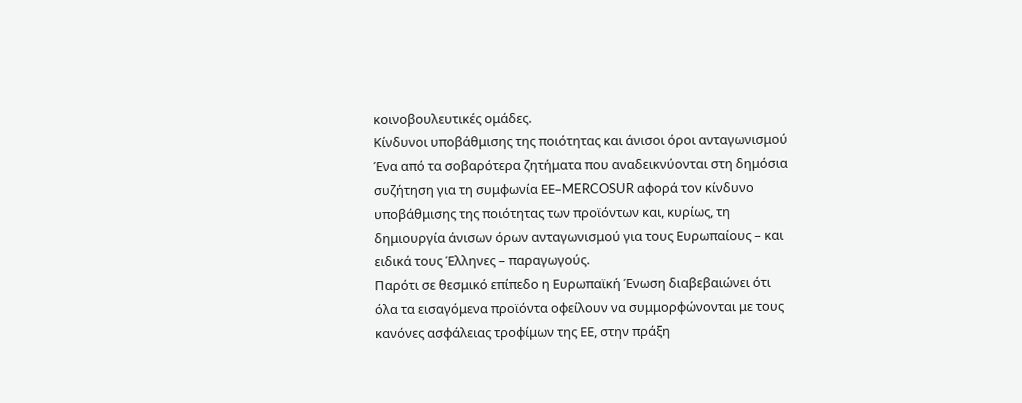κοινοβουλευτικές ομάδες.
Κίνδυνοι υποβάθμισης της ποιότητας και άνισοι όροι ανταγωνισμού
Ένα από τα σοβαρότερα ζητήματα που αναδεικνύονται στη δημόσια συζήτηση για τη συμφωνία ΕΕ–MERCOSUR αφορά τον κίνδυνο υποβάθμισης της ποιότητας των προϊόντων και, κυρίως, τη δημιουργία άνισων όρων ανταγωνισμού για τους Ευρωπαίους – και ειδικά τους Έλληνες – παραγωγούς.
Παρότι σε θεσμικό επίπεδο η Ευρωπαϊκή Ένωση διαβεβαιώνει ότι όλα τα εισαγόμενα προϊόντα οφείλουν να συμμορφώνονται με τους κανόνες ασφάλειας τροφίμων της ΕΕ, στην πράξη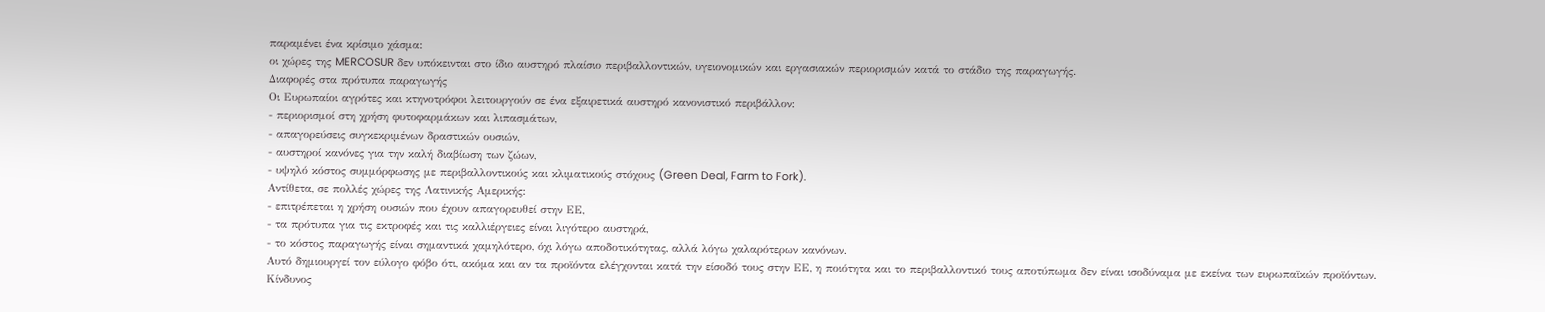παραμένει ένα κρίσιμο χάσμα:
οι χώρες της MERCOSUR δεν υπόκεινται στο ίδιο αυστηρό πλαίσιο περιβαλλοντικών, υγειονομικών και εργασιακών περιορισμών κατά το στάδιο της παραγωγής.
Διαφορές στα πρότυπα παραγωγής
Οι Ευρωπαίοι αγρότες και κτηνοτρόφοι λειτουργούν σε ένα εξαιρετικά αυστηρό κανονιστικό περιβάλλον:
- περιορισμοί στη χρήση φυτοφαρμάκων και λιπασμάτων,
- απαγορεύσεις συγκεκριμένων δραστικών ουσιών,
- αυστηροί κανόνες για την καλή διαβίωση των ζώων,
- υψηλό κόστος συμμόρφωσης με περιβαλλοντικούς και κλιματικούς στόχους (Green Deal, Farm to Fork).
Αντίθετα, σε πολλές χώρες της Λατινικής Αμερικής:
- επιτρέπεται η χρήση ουσιών που έχουν απαγορευθεί στην ΕΕ,
- τα πρότυπα για τις εκτροφές και τις καλλιέργειες είναι λιγότερο αυστηρά,
- το κόστος παραγωγής είναι σημαντικά χαμηλότερο, όχι λόγω αποδοτικότητας, αλλά λόγω χαλαρότερων κανόνων.
Αυτό δημιουργεί τον εύλογο φόβο ότι, ακόμα και αν τα προϊόντα ελέγχονται κατά την είσοδό τους στην ΕΕ, η ποιότητα και το περιβαλλοντικό τους αποτύπωμα δεν είναι ισοδύναμα με εκείνα των ευρωπαϊκών προϊόντων.
Κίνδυνος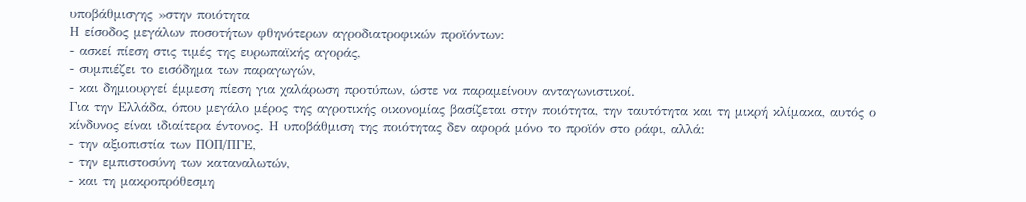υποβάθμισγης »στην ποιότητα
Η είσοδος μεγάλων ποσοτήτων φθηνότερων αγροδιατροφικών προϊόντων:
- ασκεί πίεση στις τιμές της ευρωπαϊκής αγοράς,
- συμπιέζει το εισόδημα των παραγωγών,
- και δημιουργεί έμμεση πίεση για χαλάρωση προτύπων, ώστε να παραμείνουν ανταγωνιστικοί.
Για την Ελλάδα, όπου μεγάλο μέρος της αγροτικής οικονομίας βασίζεται στην ποιότητα, την ταυτότητα και τη μικρή κλίμακα, αυτός ο κίνδυνος είναι ιδιαίτερα έντονος. Η υποβάθμιση της ποιότητας δεν αφορά μόνο το προϊόν στο ράφι, αλλά:
- την αξιοπιστία των ΠΟΠ/ΠΓΕ,
- την εμπιστοσύνη των καταναλωτών,
- και τη μακροπρόθεσμη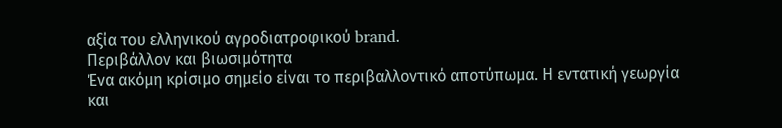αξία του ελληνικού αγροδιατροφικού brand.
Περιβάλλον και βιωσιμότητα
Ένα ακόμη κρίσιμο σημείο είναι το περιβαλλοντικό αποτύπωμα. Η εντατική γεωργία και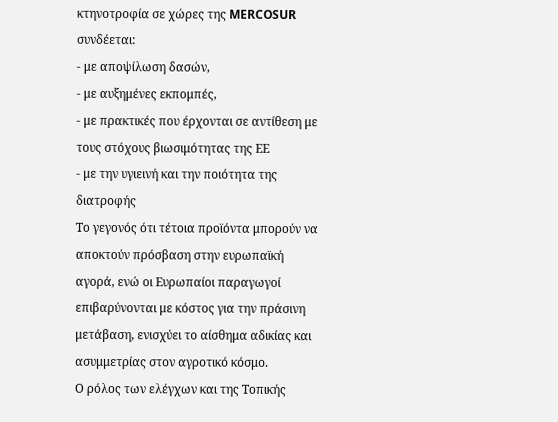κτηνοτροφία σε χώρες της MERCOSUR συνδέεται:
- με αποψίλωση δασών,
- με αυξημένες εκπομπές,
- με πρακτικές που έρχονται σε αντίθεση με τους στόχους βιωσιμότητας της ΕΕ
- με την υγιεινή και την ποιότητα της διατροφής
Το γεγονός ότι τέτοια προϊόντα μπορούν να αποκτούν πρόσβαση στην ευρωπαϊκή αγορά, ενώ οι Ευρωπαίοι παραγωγοί επιβαρύνονται με κόστος για την πράσινη μετάβαση, ενισχύει το αίσθημα αδικίας και ασυμμετρίας στον αγροτικό κόσμο.
Ο ρόλος των ελέγχων και της Τοπικής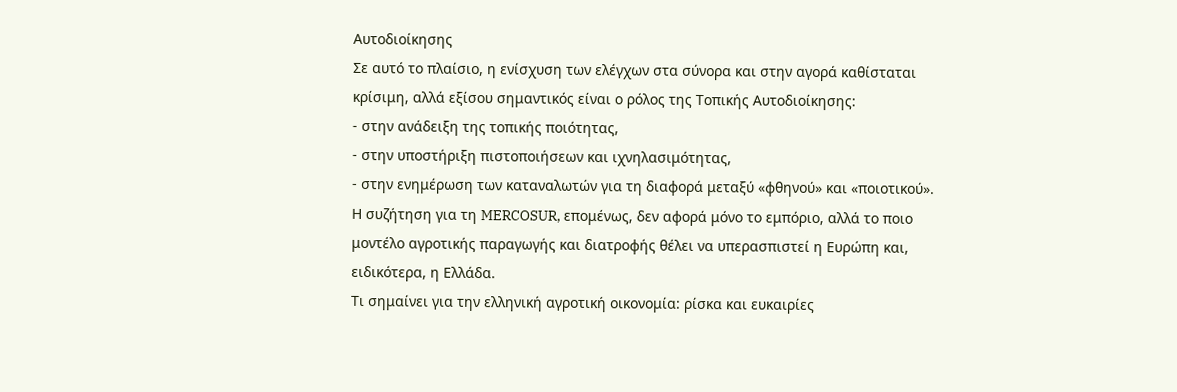Αυτοδιοίκησης
Σε αυτό το πλαίσιο, η ενίσχυση των ελέγχων στα σύνορα και στην αγορά καθίσταται κρίσιμη, αλλά εξίσου σημαντικός είναι ο ρόλος της Τοπικής Αυτοδιοίκησης:
- στην ανάδειξη της τοπικής ποιότητας,
- στην υποστήριξη πιστοποιήσεων και ιχνηλασιμότητας,
- στην ενημέρωση των καταναλωτών για τη διαφορά μεταξύ «φθηνού» και «ποιοτικού».
Η συζήτηση για τη MERCOSUR, επομένως, δεν αφορά μόνο το εμπόριο, αλλά το ποιο μοντέλο αγροτικής παραγωγής και διατροφής θέλει να υπερασπιστεί η Ευρώπη και, ειδικότερα, η Ελλάδα.
Τι σημαίνει για την ελληνική αγροτική οικονομία: ρίσκα και ευκαιρίες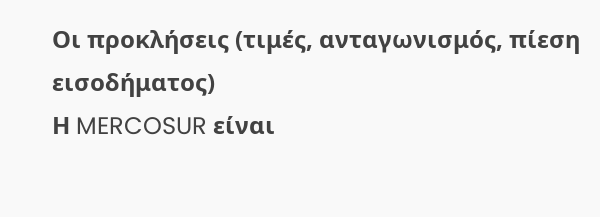Οι προκλήσεις (τιμές, ανταγωνισμός, πίεση εισοδήματος)
Η MERCOSUR είναι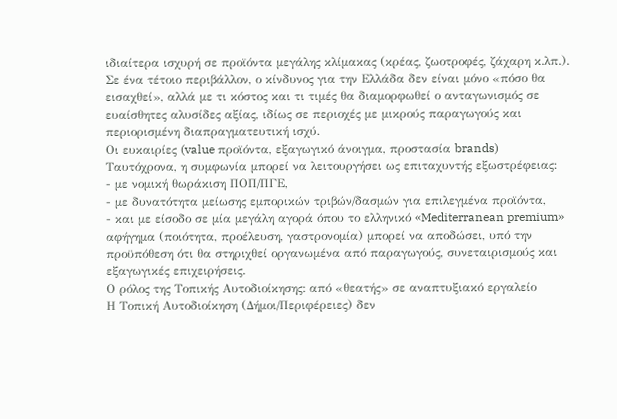ιδιαίτερα ισχυρή σε προϊόντα μεγάλης κλίμακας (κρέας, ζωοτροφές, ζάχαρη κ.λπ.). Σε ένα τέτοιο περιβάλλον, ο κίνδυνος για την Ελλάδα δεν είναι μόνο «πόσο θα εισαχθεί», αλλά με τι κόστος και τι τιμές θα διαμορφωθεί ο ανταγωνισμός σε ευαίσθητες αλυσίδες αξίας, ιδίως σε περιοχές με μικρούς παραγωγούς και περιορισμένη διαπραγματευτική ισχύ.
Οι ευκαιρίες (value προϊόντα, εξαγωγικό άνοιγμα, προστασία brands)
Ταυτόχρονα, η συμφωνία μπορεί να λειτουργήσει ως επιταχυντής εξωστρέφειας:
- με νομική θωράκιση ΠΟΠ/ΠΓΕ,
- με δυνατότητα μείωσης εμπορικών τριβών/δασμών για επιλεγμένα προϊόντα,
- και με είσοδο σε μία μεγάλη αγορά όπου το ελληνικό «Mediterranean premium» αφήγημα (ποιότητα, προέλευση, γαστρονομία) μπορεί να αποδώσει, υπό την προϋπόθεση ότι θα στηριχθεί οργανωμένα από παραγωγούς, συνεταιρισμούς και εξαγωγικές επιχειρήσεις.
Ο ρόλος της Τοπικής Αυτοδιοίκησης: από «θεατής» σε αναπτυξιακό εργαλείο
Η Τοπική Αυτοδιοίκηση (Δήμοι/Περιφέρειες) δεν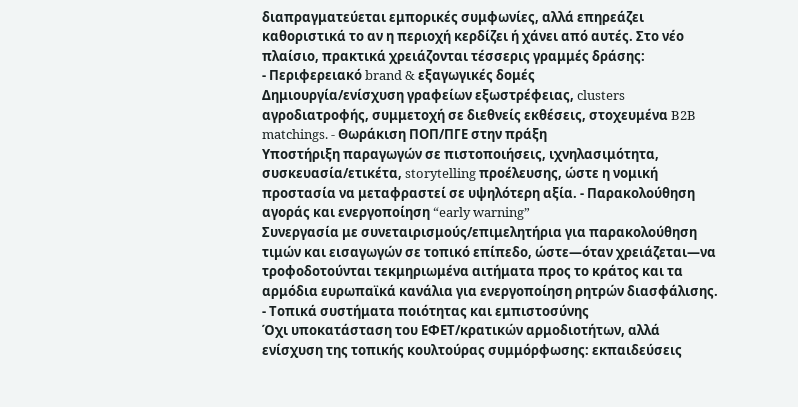διαπραγματεύεται εμπορικές συμφωνίες, αλλά επηρεάζει καθοριστικά το αν η περιοχή κερδίζει ή χάνει από αυτές. Στο νέο πλαίσιο, πρακτικά χρειάζονται τέσσερις γραμμές δράσης:
- Περιφερειακό brand & εξαγωγικές δομές
Δημιουργία/ενίσχυση γραφείων εξωστρέφειας, clusters αγροδιατροφής, συμμετοχή σε διεθνείς εκθέσεις, στοχευμένα B2B matchings. - Θωράκιση ΠΟΠ/ΠΓΕ στην πράξη
Υποστήριξη παραγωγών σε πιστοποιήσεις, ιχνηλασιμότητα, συσκευασία/ετικέτα, storytelling προέλευσης, ώστε η νομική προστασία να μεταφραστεί σε υψηλότερη αξία. - Παρακολούθηση αγοράς και ενεργοποίηση “early warning”
Συνεργασία με συνεταιρισμούς/επιμελητήρια για παρακολούθηση τιμών και εισαγωγών σε τοπικό επίπεδο, ώστε—όταν χρειάζεται—να τροφοδοτούνται τεκμηριωμένα αιτήματα προς το κράτος και τα αρμόδια ευρωπαϊκά κανάλια για ενεργοποίηση ρητρών διασφάλισης. - Τοπικά συστήματα ποιότητας και εμπιστοσύνης
Όχι υποκατάσταση του ΕΦΕΤ/κρατικών αρμοδιοτήτων, αλλά ενίσχυση της τοπικής κουλτούρας συμμόρφωσης: εκπαιδεύσεις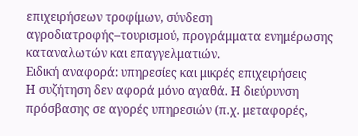επιχειρήσεων τροφίμων, σύνδεση αγροδιατροφής–τουρισμού, προγράμματα ενημέρωσης καταναλωτών και επαγγελματιών.
Ειδική αναφορά: υπηρεσίες και μικρές επιχειρήσεις
Η συζήτηση δεν αφορά μόνο αγαθά. Η διεύρυνση πρόσβασης σε αγορές υπηρεσιών (π.χ. μεταφορές,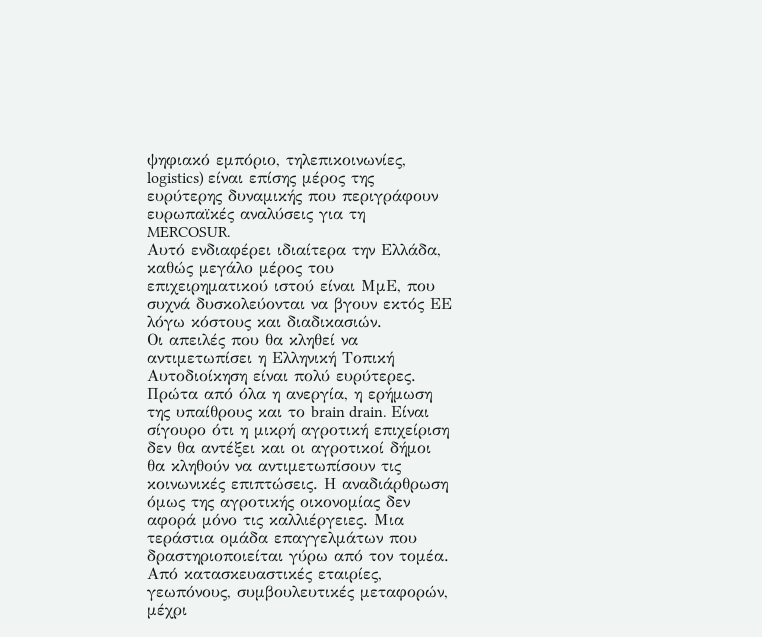ψηφιακό εμπόριο, τηλεπικοινωνίες, logistics) είναι επίσης μέρος της ευρύτερης δυναμικής που περιγράφουν ευρωπαϊκές αναλύσεις για τη MERCOSUR.
Αυτό ενδιαφέρει ιδιαίτερα την Ελλάδα, καθώς μεγάλο μέρος του επιχειρηματικού ιστού είναι ΜμΕ, που συχνά δυσκολεύονται να βγουν εκτός ΕΕ λόγω κόστους και διαδικασιών.
Οι απειλές που θα κληθεί να αντιμετωπίσει η Ελληνική Τοπική Αυτοδιοίκηση είναι πολύ ευρύτερες. Πρώτα από όλα η ανεργία, η ερήμωση της υπαίθρους και το brain drain. Είναι σίγουρο ότι η μικρή αγροτική επιχείριση δεν θα αντέξει και οι αγροτικοί δήμοι θα κληθούν να αντιμετωπίσουν τις κοινωνικές επιπτώσεις. Η αναδιάρθρωση όμως της αγροτικής οικονομίας δεν αφορά μόνο τις καλλιέργειες. Μια τεράστια ομάδα επαγγελμάτων που δραστηριοποιείται γύρω από τον τομέα. Από κατασκευαστικές εταιρίες, γεωπόνους, συμβουλευτικές μεταφορών, μέχρι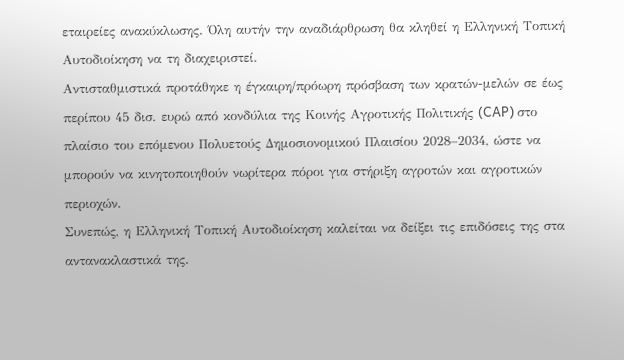εταιρείες ανακύκλωσης. Όλη αυτήν την αναδιάρθρωση θα κληθεί η Ελληνική Τοπική Αυτοδιοίκηση να τη διαχειριστεί.
Αντισταθμιστικά προτάθηκε η έγκαιρη/πρόωρη πρόσβαση των κρατών-μελών σε έως περίπου 45 δισ. ευρώ από κονδύλια της Κοινής Αγροτικής Πολιτικής (CAP) στο πλαίσιο του επόμενου Πολυετούς Δημοσιονομικού Πλαισίου 2028–2034, ώστε να μπορούν να κινητοποιηθούν νωρίτερα πόροι για στήριξη αγροτών και αγροτικών περιοχών.
Συνεπώς, η Ελληνική Τοπική Αυτοδιοίκηση καλείται να δείξει τις επιδόσεις της στα αντανακλαστικά της.